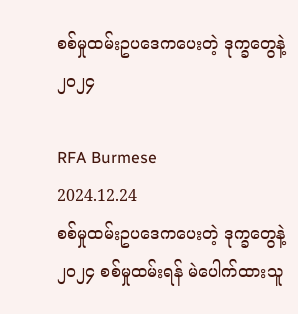စစ်မှုထမ်းဥပဒေကပေးတဲ့ ဒုက္ခတွေနဲ့ ၂၀၂၄

RFA Burmese
2024.12.24
စစ်မှုထမ်းဥပဒေကပေးတဲ့ ဒုက္ခတွေနဲ့ ၂၀၂၄ စစ်မှုထမ်းရန် မဲပေါက်ထားသူ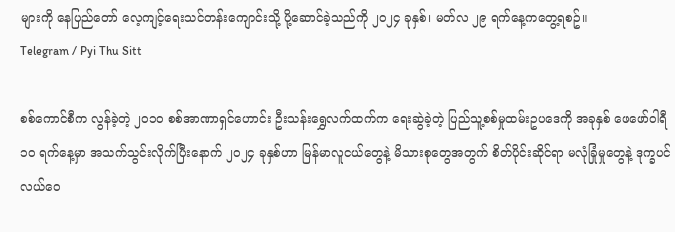များကို နေပြည်တော် လေ့ကျင့်ရေးသင်တန်းကျောင်းသို့ ပို့ဆောင်ခဲ့သည်ကို ၂၀၂၄ ခုနှစ်၊ မတ်လ ၂၉ ရက်နေ့ကတွေ့ရစဥ်။
Telegram / Pyi Thu Sitt

စစ်ကောင်စီက လွန်ခဲ့တဲ့ ၂၀၁၀ စစ်အာဏာရှင်ဟောင်း ဦးသန်းရွှေလက်ထက်က ရေးဆွဲခဲ့တဲ့ ပြည်သူ့စစ်မှုထမ်းဥပဒေကို အခုနှစ် ဖေဖော်ဝါရီ ၁၀ ရက်နေ့မှာ အသက်သွင်းလိုက်ပြီးနောက် ၂၀၂၄ ခုနှစ်ဟာ မြန်မာလူငယ်တွေနဲ့ မိသားစုတွေအတွက် စိတ်ပိုင်းဆိုင်ရာ မလုံခြုံမှုတွေနဲ့ ဒုက္ခပင်လယ်ဝေ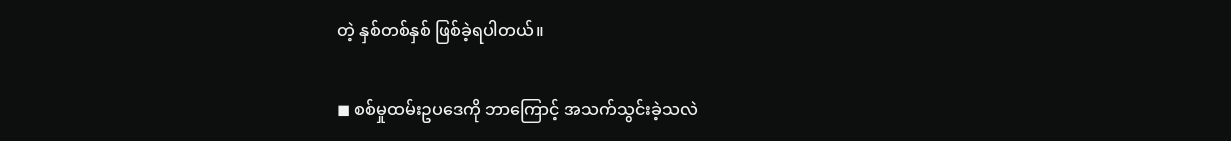တဲ့ နှစ်တစ်နှစ် ဖြစ်ခဲ့ရပါတယ်။

◼ စစ်မှုထမ်းဥပဒေကို ဘာကြောင့် အသက်သွင်းခဲ့သလဲ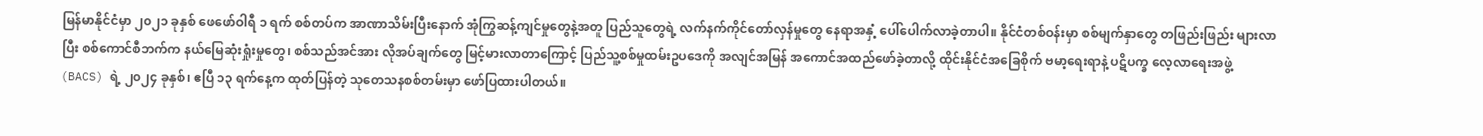မြန်မာနိုင်ငံမှာ ၂၀၂၁ ခုနှစ် ဖေဖော်ဝါရီ ၁ ရက် စစ်တပ်က အာဏာသိမ်းပြီးနောက် အုံကြွဆန့်ကျင်မှုတွေနဲ့အတူ ပြည်သူတွေရဲ့ လက်နက်ကိုင်တော်လှန်မှုတွေ နေရာအနှံ့ ပေါ်ပေါက်လာခဲ့တာပါ။ နိုင်ငံတစ်ဝန်းမှာ စစ်မျက်နှာတွေ တဖြည်းဖြည်း များလာပြီး စစ်ကောင်စီဘက်က နယ်မြေဆုံးရှုံးမှုတွေ၊ စစ်သည်အင်အား လိုအပ်ချက်တွေ မြင့်မားလာတာကြောင့် ပြည်သူ့စစ်မှုထမ်းဥပဒေကို အလျင်အမြန် အကောင်အထည်ဖော်ခဲ့တာလို့ ထိုင်းနိုင်ငံအခြေစိုက် ဗမာ့ရေးရာနဲ့ ပဋိပက္ခ လေ့လာရေးအဖွဲ့ (BACS) ရဲ့ ၂၀၂၄ ခုနှစ်၊ ဧပြီ ၁၃ ရက်နေ့က ထုတ်ပြန်တဲ့ သုတေသနစစ်တမ်းမှာ ဖော်ပြထားပါတယ်။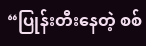“ပြုန်းတီးနေတဲ့ စစ်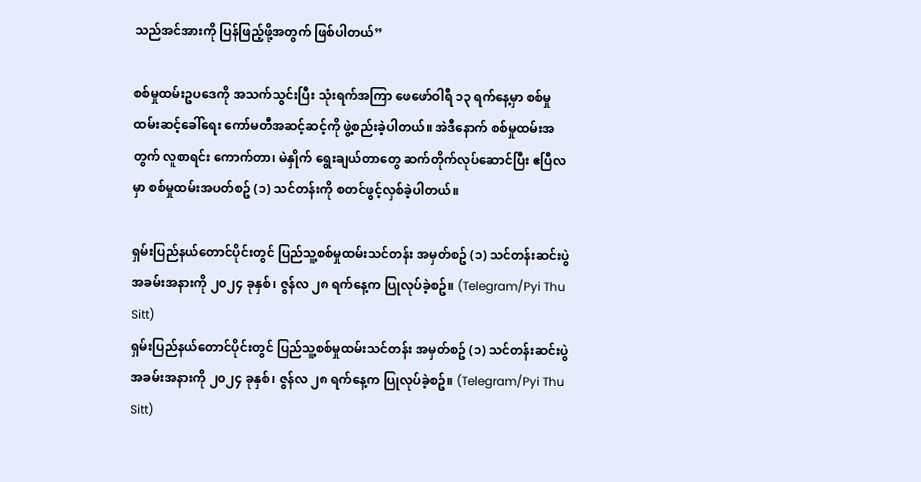သည်အင်အားကို ပြန်ဖြည့်ဖို့အတွက် ဖြစ်ပါတယ်”

စစ်မှုထမ်းဥပဒေကို အသက်သွင်းပြီး သုံးရက်အကြာ ဖေဖော်ဝါရီ ၁၃ ရက်နေ့မှာ စစ်မှုထမ်းဆင့်ခေါ်ရေး ကော်မတီအဆင့်ဆင့်ကို ဖွဲ့စည်းခဲ့ပါတယ်။ အဲဒီနောက် စစ်မှုထမ်းအတွက် လူစာရင်း ကောက်တာ၊ မဲနှိုက် ရွေးချယ်တာတွေ ဆက်တိုက်လုပ်ဆောင်ပြီး ဧပြီလမှာ စစ်မှုထမ်းအပတ်စဥ် (၁) သင်တန်းကို စတင်ဖွင့်လှစ်ခဲ့ပါတယ်။

ရှမ်းပြည်နယ်တောင်ပိုင်းတွင် ပြည်သူ့စစ်မှုထမ်းသင်တန်း အမှတ်စဥ် (၁) သင်တန်းဆင်းပွဲအခမ်းအနားကို ၂၀၂၄ ခုနှစ်၊ ဇွန်လ ၂၈ ရက်နေ့က ပြုလုပ်ခဲ့စဥ်။ (Telegram/Pyi Thu Sitt)
ရှမ်းပြည်နယ်တောင်ပိုင်းတွင် ပြည်သူ့စစ်မှုထမ်းသင်တန်း အမှတ်စဥ် (၁) သင်တန်းဆင်းပွဲအခမ်းအနားကို ၂၀၂၄ ခုနှစ်၊ ဇွန်လ ၂၈ ရက်နေ့က ပြုလုပ်ခဲ့စဥ်။ (Telegram/Pyi Thu Sitt)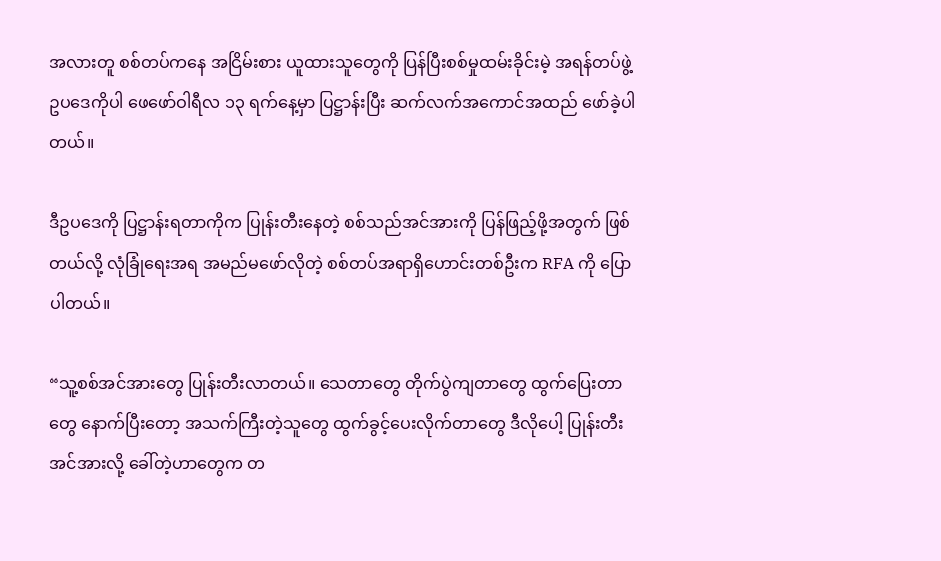အလားတူ စစ်တပ်ကနေ အငြိမ်းစား ယူထားသူတွေကို ပြန်ပြီးစစ်မှုထမ်းခိုင်းမဲ့ အရန်တပ်ဖွဲ့ ဥပဒေကိုပါ ဖေဖော်ဝါရီလ ၁၃ ရက်နေ့မှာ ပြဋ္ဌာန်းပြီး ဆက်လက်အကောင်အထည် ဖော်ခဲ့ပါတယ်။

ဒီဥပဒေကို ပြဋ္ဌာန်းရတာကိုက ပြုန်းတီးနေတဲ့ စစ်သည်အင်အားကို ပြန်ဖြည့်ဖို့အတွက် ဖြစ်တယ်လို့ လုံခြုံရေးအရ အမည်မဖော်လိုတဲ့ စစ်တပ်အရာရှိဟောင်းတစ်ဦးက RFA ကို ပြောပါတယ်။

“သူ့စစ်အင်အားတွေ ပြုန်းတီးလာတယ်။ သေတာတွေ တိုက်ပွဲကျတာတွေ ထွက်ပြေးတာတွေ နောက်ပြီးတော့ အသက်ကြီးတဲ့သူတွေ ထွက်ခွင့်ပေးလိုက်တာတွေ ဒီလိုပေါ့ ပြုန်းတီးအင်အားလို့ ခေါ်တဲ့ဟာတွေက တ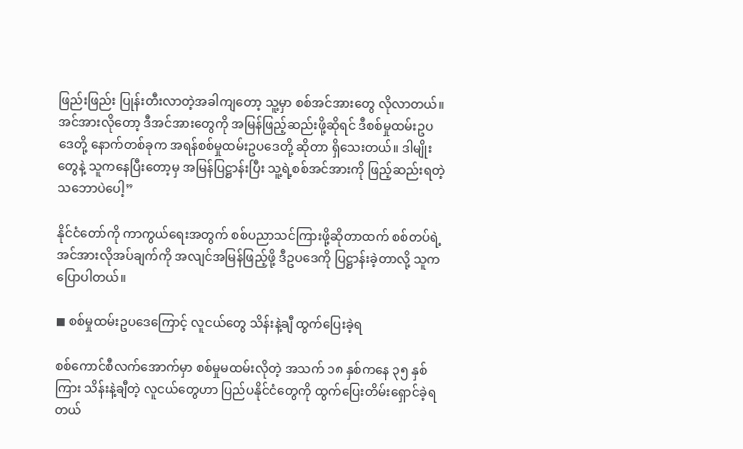ဖြည်းဖြည်း ပြုန်းတီးလာတဲ့အခါကျတော့ သူ့မှာ စစ်အင်အားတွေ လိုလာတယ်။ အင်အားလိုတော့ ဒီအင်အားတွေကို အမြန်ဖြည့်ဆည်းဖို့ဆိုရင် ဒီစစ်မှုထမ်းဥပဒေတို့ နောက်တစ်ခုက အရန်စစ်မှုထမ်းဥပဒေတို့ ဆိုတာ ရှိသေးတယ်။ ဒါမျိုးတွေနဲ့ သူကနေပြီးတော့မှ အမြန်ပြဋ္ဌာန်းပြီး သူ့ရဲ့စစ်အင်အားကို ဖြည့်ဆည်းရတဲ့ သဘောပဲပေါ့”

နိုင်ငံတော်ကို ကာကွယ်ရေးအတွက် စစ်ပညာသင်ကြားဖို့ဆိုတာထက် စစ်တပ်ရဲ့ အင်အားလိုအပ်ချက်ကို အလျင်အမြန်ဖြည့်ဖို့ ဒီဥပဒေကို ပြဋ္ဌာန်းခဲ့တာလို့ သူကပြောပါတယ်။

◼ စစ်မှုထမ်းဥပဒေကြောင့် လူငယ်တွေ သိန်းနဲ့ချီ ထွက်ပြေးခဲ့ရ

စစ်ကောင်စီလက်အောက်မှာ စစ်မှုမထမ်းလိုတဲ့ အသက် ၁၈ နှစ်ကနေ ၃၅ နှစ်ကြား သိန်းနဲ့ချီတဲ့ လူငယ်တွေဟာ ပြည်ပနိုင်ငံတွေကို ထွက်ပြေးတိမ်းရှောင်ခဲ့ရတယ်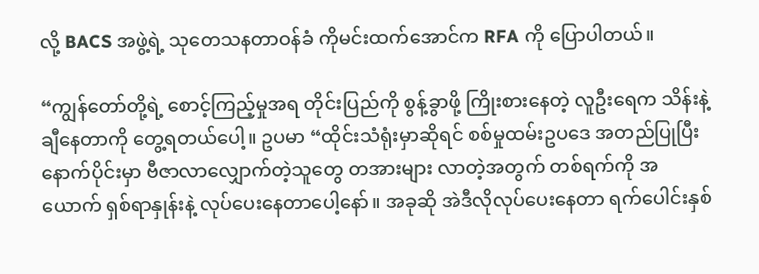လို့ BACS အဖွဲ့ရဲ့ သုတေသနတာဝန်ခံ ကိုမင်းထက်အောင်က RFA ကို ပြောပါတယ်။

“ကျွန်တော်တို့ရဲ့ စောင့်ကြည့်မှုအရ တိုင်းပြည်ကို စွန့်ခွာဖို့ ကြိုးစားနေတဲ့ လူဦးရေက သိန်းနဲ့ချီနေတာကို တွေ့ရတယ်ပေါ့။ ဥပမာ “ထိုင်းသံရုံးမှာဆိုရင် စစ်မှုထမ်းဥပဒေ အတည်ပြုပြီးနောက်ပိုင်းမှာ ဗီဇာလာလျှောက်တဲ့သူတွေ တအားများ လာတဲ့အတွက် တစ်ရက်ကို အယောက် ရှစ်ရာနှုန်းနဲ့ လုပ်ပေးနေတာပေါ့နော်။ အခုဆို အဲဒီလိုလုပ်ပေးနေတာ ရက်ပေါင်းနှစ်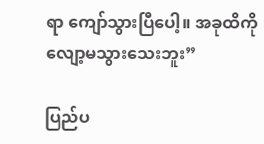ရာ ကျော်သွားပြီပေါ့။ အခုထိကို လျော့မသွားသေးဘူး”

ပြည်ပ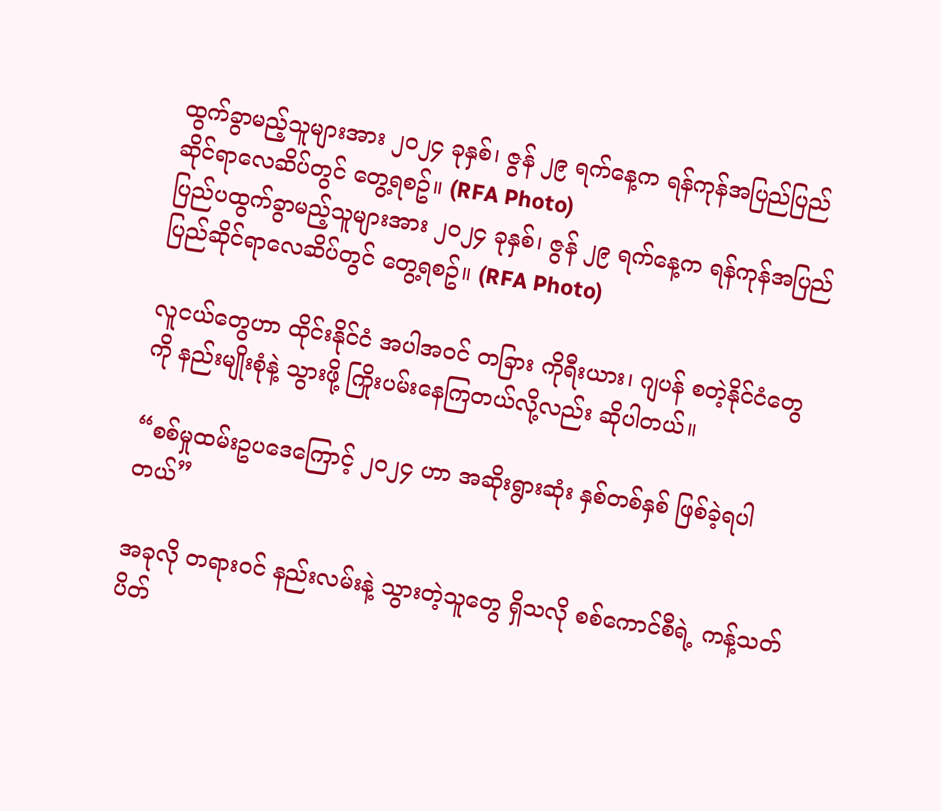ထွက်ခွာမည့်သူများအား ၂၀၂၄ ခုနှစ်၊ ဇွန် ၂၉ ရက်နေ့က ရန်ကုန်အပြည်ပြည်ဆိုင်ရာလေဆိပ်တွင် တွေ့ရစဥ်။ (RFA Photo)
ပြည်ပထွက်ခွာမည့်သူများအား ၂၀၂၄ ခုနှစ်၊ ဇွန် ၂၉ ရက်နေ့က ရန်ကုန်အပြည်ပြည်ဆိုင်ရာလေဆိပ်တွင် တွေ့ရစဥ်။ (RFA Photo)

လူငယ်တွေဟာ ထိုင်းနိုင်ငံ အပါအဝင် တခြား ကိုရီးယား၊ ဂျပန် စတဲ့နိုင်ငံတွေကို နည်းမျိုးစုံနဲ့ သွားဖို့ ကြိုးပမ်းနေကြတယ်လို့လည်း ဆိုပါတယ်။

“စစ်မှုထမ်းဥပဒေကြောင့် ၂၀၂၄ ဟာ အဆိုးရွားဆုံး နှစ်တစ်နှစ် ဖြစ်ခဲ့ရပါတယ်”

အခုလို တရားဝင် နည်းလမ်းနဲ့ သွားတဲ့သူတွေ ရှိသလို စစ်ကောင်စီရဲ့ ကန့်သတ်ပိတ်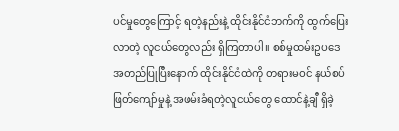ပင်မှုတွေကြောင့် ရတဲ့နည်းနဲ့ ထိုင်းနိုင်ငံဘက်ကို ထွက်ပြေးလာတဲ့ လူငယ်တွေလည်း ရှိကြတာပါ။ စစ်မှုထမ်းဥပဒေ အတည်ပြုပြီးနောက် ထိုင်းနိုင်ငံထဲကို တရားမဝင် နယ်စပ်ဖြတ်ကျော်မှုနဲ့ အဖမ်းခံရတဲ့လူငယ်တွေ ထောင်နဲ့ချီ ရှိခဲ့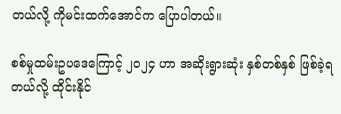တယ်လို့ ကိုမင်းထက်အောင်က ပြောပါတယ်။

စစ်မှုထမ်းဥပဒေကြောင့် ၂၀၂၄ ဟာ အဆိုးရွားဆုံး နှစ်တစ်နှစ် ဖြစ်ခဲ့ရတယ်လို့ ထိုင်းနိုင်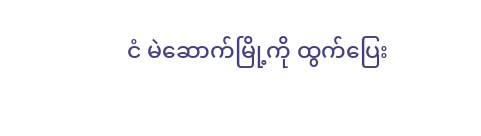ငံ မဲဆောက်မြို့ကို ထွက်ပြေး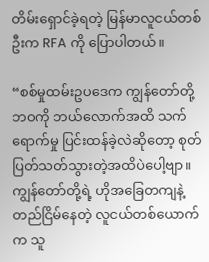တိမ်းရှောင်ခဲ့ရတဲ့ မြန်မာလူငယ်တစ်ဦးက RFA ကို ပြောပါတယ်။

“စစ်မှုထမ်းဥပဒေက ကျွန်တော်တို့ ဘဝကို ဘယ်လောက်အထိ သက်ရောက်မှု ပြင်းထန်ခဲ့လဲဆိုတော့ စုတ်ပြတ်သတ်သွားတဲ့အထိပဲပေါ့ဗျာ။ ကျွန်တော်တို့ရဲ့ ဟိုအခြေတကျနဲ့ တည်ငြိမ်နေတဲ့ လူငယ်တစ်ယောက်က သူ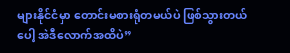များနိုင်ငံမှာ တောင်းမစားရုံတမယ်ပဲ ဖြစ်သွားတယ်ပေါ့ အဲဒီလောက်အထိပဲ”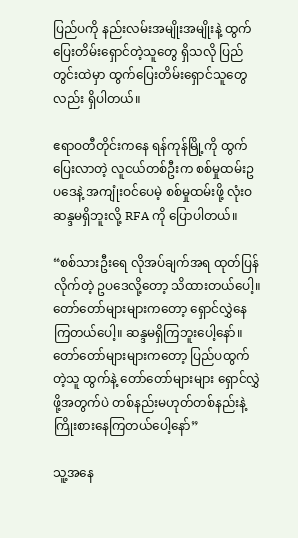ပြည်ပကို နည်းလမ်းအမျိုးအမျိုးနဲ့ ထွက်ပြေးတိမ်းရှောင်တဲ့သူတွေ ရှိသလို ပြည်တွင်းထဲမှာ ထွက်ပြေးတိမ်းရှောင်သူတွေလည်း ရှိပါတယ်။

ဧရာဝတီတိုင်းကနေ ရန်ကုန်မြို့ကို ထွက်ပြေးလာတဲ့ လူငယ်တစ်ဦးက စစ်မှုထမ်းဥပဒေနဲ့ အကျုံးဝင်ပေမဲ့ စစ်မှုထမ်းဖို့ လုံးဝ ဆန္ဒမရှိဘူးလို့ RFA ကို ပြောပါတယ်။

“စစ်သားဦးရေ လိုအပ်ချက်အရ ထုတ်ပြန်လိုက်တဲ့ ဥပဒေလို့တော့ သိထားတယ်ပေါ့။ တော်တော်များများကတော့ ရှောင်လွှဲနေကြတယ်ပေါ့။ ဆန္ဒမရှိကြဘူးပေါ့နော်။ တော်တော်များများကတော့ ပြည်ပထွက်တဲ့သူ ထွက်နဲ့ တော်တော်များများ ရှောင်လွှဲဖို့အတွက်ပဲ တစ်နည်းမဟုတ်တစ်နည်းနဲ့ ကြိုးစားနေကြတယ်ပေါ့နော်”

သူ့အနေ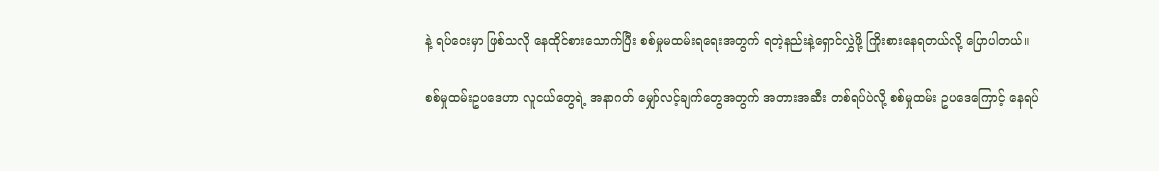နဲ့ ရပ်ဝေးမှာ ဖြစ်သလို နေထိုင်စားသောက်ပြီး စစ်မှုမထမ်းရရေးအတွက် ရတဲ့နည်းနဲ့ရှောင်လွှဲဖို့ ကြိုးစားနေရတယ်လို့ ပြောပါတယ်။

စစ်မှုထမ်းဥပဒေဟာ လူငယ်တွေရဲ့ အနာဂတ် မျှော်လင့်ချက်တွေအတွက် အတားအဆီး တစ်ရပ်ပဲလို့ စစ်မှုထမ်း ဥပဒေကြောင့် နေရပ်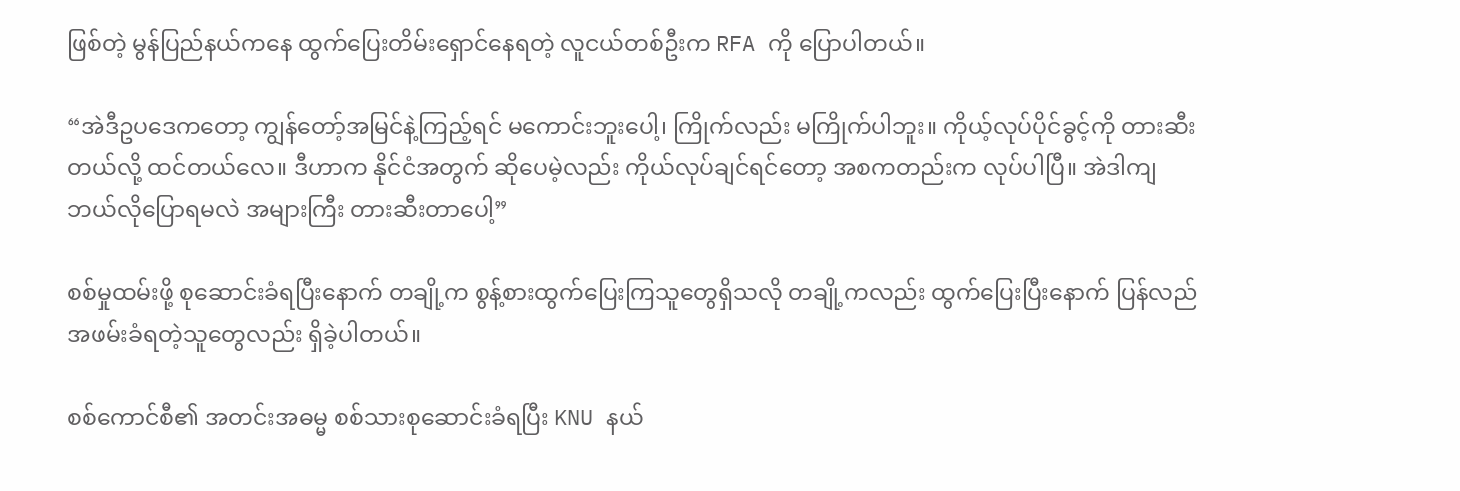ဖြစ်တဲ့ မွန်ပြည်နယ်ကနေ ထွက်ပြေးတိမ်းရှောင်နေရတဲ့ လူငယ်တစ်ဦးက RFA ကို ပြောပါတယ်။

“အဲဒီဥပဒေကတော့ ကျွန်တော့်အမြင်နဲ့ကြည့်ရင် မကောင်းဘူးပေါ့၊ ကြိုက်လည်း မကြိုက်ပါဘူး။ ကိုယ့်လုပ်ပိုင်ခွင့်ကို တားဆီးတယ်လို့ ထင်တယ်လေ။ ဒီဟာက နိုင်ငံအတွက် ဆိုပေမဲ့လည်း ကိုယ်လုပ်ချင်ရင်တော့ အစကတည်းက လုပ်ပါပြီ။ အဲဒါကျ ဘယ်လိုပြောရမလဲ အများကြီး တားဆီးတာပေါ့”

စစ်မှုထမ်းဖို့ စုဆောင်းခံရပြီးနောက် တချို့က စွန့်စားထွက်ပြေးကြသူတွေရှိသလို တချို့ကလည်း ထွက်ပြေးပြီးနောက် ပြန်လည် အဖမ်းခံရတဲ့သူတွေလည်း ရှိခဲ့ပါတယ်။

စစ်ကောင်စီ၏ အတင်းအဓမ္မ စစ်သားစုဆောင်းခံရပြီး KNU နယ်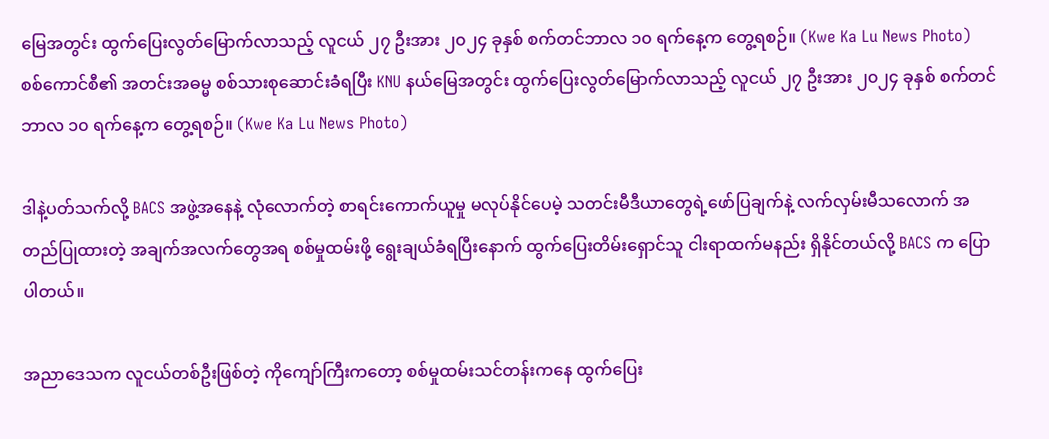မြေအတွင်း ထွက်ပြေးလွတ်မြောက်လာသည့် လူငယ် ၂၇ ဦးအား ၂၀၂၄ ခုနှစ် စက်တင်ဘာလ ၁၀ ရက်နေ့က တွေ့ရစဉ်။ (Kwe Ka Lu News Photo)
စစ်ကောင်စီ၏ အတင်းအဓမ္မ စစ်သားစုဆောင်းခံရပြီး KNU နယ်မြေအတွင်း ထွက်ပြေးလွတ်မြောက်လာသည့် လူငယ် ၂၇ ဦးအား ၂၀၂၄ ခုနှစ် စက်တင်ဘာလ ၁၀ ရက်နေ့က တွေ့ရစဉ်။ (Kwe Ka Lu News Photo)

ဒါနဲ့ပတ်သက်လို့ BACS အဖွဲ့အနေနဲ့ လုံလောက်တဲ့ စာရင်းကောက်ယူမှု မလုပ်နိုင်ပေမဲ့ သတင်းမီဒီယာတွေရဲ့ဖော်ပြချက်နဲ့ လက်လှမ်းမီသလောက် အတည်ပြုထားတဲ့ အချက်အလက်တွေအရ စစ်မှုထမ်းဖို့ ရွေးချယ်ခံရပြီးနောက် ထွက်ပြေးတိမ်းရှောင်သူ ငါးရာထက်မနည်း ရှိနိုင်တယ်လို့ BACS က ပြောပါတယ်။

အညာဒေသက လူငယ်တစ်ဦးဖြစ်တဲ့ ကိုကျော်ကြီးကတော့ စစ်မှုထမ်းသင်တန်းကနေ ထွက်ပြေး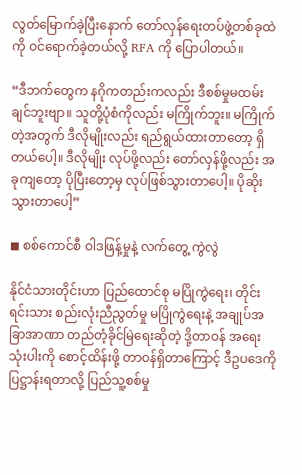လွတ်မြောက်ခဲ့ပြီးနောက် တော်လှန်ရေးတပ်ဖွဲ့တစ်ခုထဲကို ဝင်ရောက်ခဲ့တယ်လို့ RFA ကို ပြောပါတယ်။

“ဒီဘက်တွေက နဂိုကတည်းကလည်း ဒီစစ်မှုမထမ်းချင်ဘူးဗျာ။ သူတို့ပုံစံကိုလည်း မကြိုက်ဘူး။ မကြိုက်တဲ့အတွက် ဒီလိုမျိုးလည်း ရည်ရွယ်ထားတာတော့ ရှိတယ်ပေါ့။ ဒီလိုမျိုး လုပ်ဖို့လည်း တော်လှန်ဖို့လည်း အခုကျတော့ ပိုပြီးတော့မှ လုပ်ဖြစ်သွားတာပေါ့။ ပိုဆိုးသွားတာပေါ့”

◼ စစ်ကောင်စီ ဝါဒဖြန့်မှုနဲ့ လက်တွေ့ ကွဲလွဲ

နိုင်ငံသားတိုင်းဟာ ပြည်ထောင်စု မပြိုကွဲရေး၊ တိုင်းရင်းသား စည်းလုံးညီညွတ်မှု မပြိုကွဲရေးနဲ့ အချုပ်အခြာအာဏာ တည်တံ့ခိုင်မြဲရေးဆိုတဲ့ ဒို့တာဝန် အရေးသုံးပါးကို စောင့်ထိန်းဖို့ တာဝန်ရှိတာကြောင့် ဒီဥပဒေကို ပြဋ္ဌာန်းရတာလို့ ပြည်သူ့စစ်မှု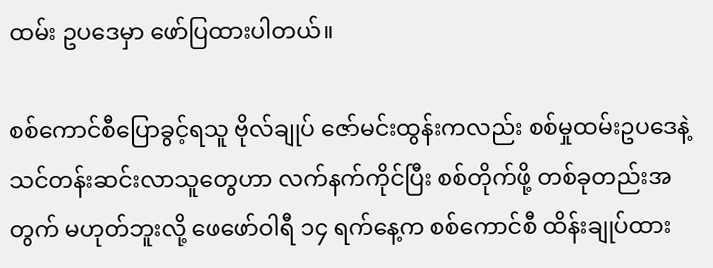ထမ်း ဥပဒေမှာ ဖော်ပြထားပါတယ်။

စစ်ကောင်စီပြောခွင့်ရသူ ဗိုလ်ချုပ် ဇော်မင်းထွန်းကလည်း စစ်မှုထမ်းဥပဒေနဲ့ သင်တန်းဆင်းလာသူတွေဟာ လက်နက်ကိုင်ပြီး စစ်တိုက်ဖို့ တစ်ခုတည်းအတွက် မဟုတ်ဘူးလို့ ဖေဖော်ဝါရီ ၁၄ ရက်နေ့က စစ်ကောင်စီ ထိန်းချုပ်ထား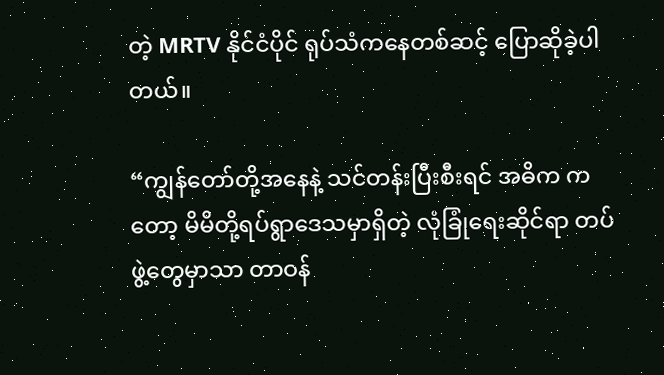တဲ့ MRTV နိုင်ငံပိုင် ရုပ်သံကနေတစ်ဆင့် ပြောဆိုခဲ့ပါတယ်။

“ကျွန်တော်တို့အနေနဲ့ သင်တန်းပြီးစီးရင် အဓိက ကတော့ မိမိတို့ရပ်ရွာဒေသမှာရှိတဲ့ လုံခြုံရေးဆိုင်ရာ တပ်ဖွဲ့တွေမှာသာ တာဝန်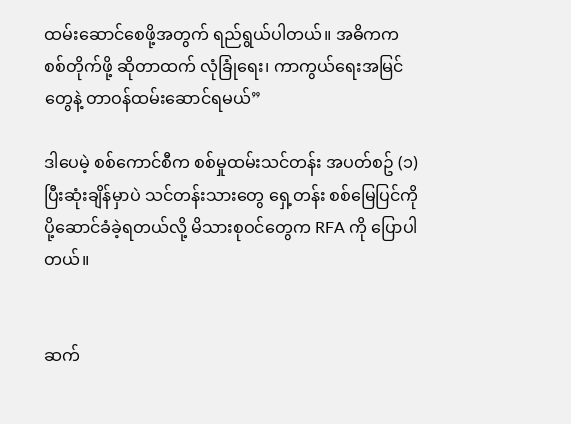ထမ်းဆောင်စေဖို့အတွက် ရည်ရွယ်ပါတယ်။ အဓိကက စစ်တိုက်ဖို့ ဆိုတာထက် လုံခြုံရေး၊ ကာကွယ်ရေးအမြင်တွေနဲ့ တာဝန်ထမ်းဆောင်ရမယ်”

ဒါပေမဲ့ စစ်ကောင်စီက စစ်မှုထမ်းသင်တန်း အပတ်စဥ် (၁) ပြီးဆုံးချိန်မှာပဲ သင်တန်းသားတွေ ရှေ့တန်း စစ်မြေပြင်ကို ပို့ဆောင်ခံခဲ့ရတယ်လို့ မိသားစုဝင်တွေက RFA ကို ပြောပါတယ်။


ဆက်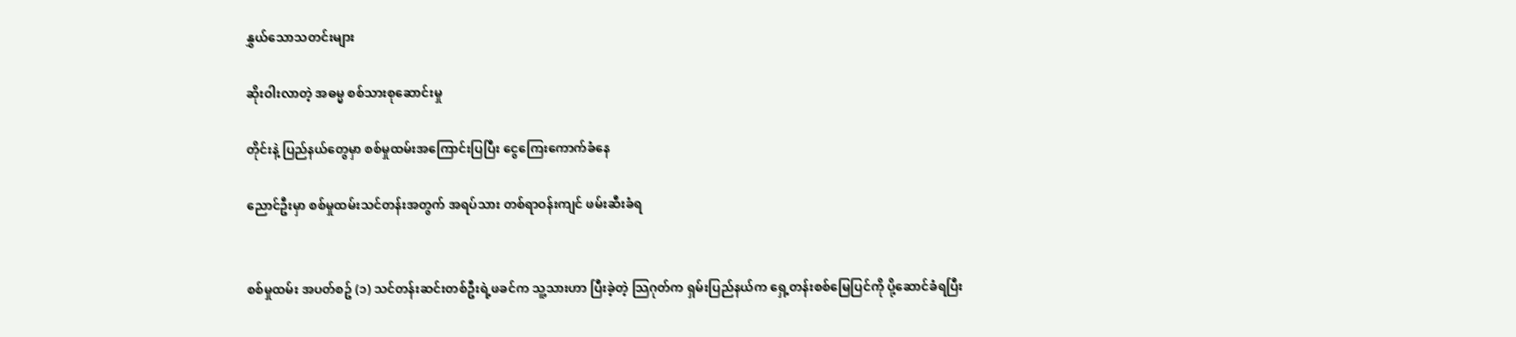နွှယ်သောသတင်းများ

ဆိုးဝါးလာတဲ့ အဓမ္မ စစ်သားစုဆောင်းမှု

တိုင်းနဲ့ ပြည်နယ်တွေမှာ စစ်မှုထမ်းအကြောင်းပြပြီး ငွေကြေးကောက်ခံနေ

ညောင်ဦးမှာ စစ်မှုထမ်းသင်တန်းအတွက် အရပ်သား တစ်ရာဝန်းကျင် ဖမ်းဆီးခံရ


စစ်မှုထမ်း အပတ်စဥ် (၁) သင်တန်းဆင်းတစ်ဦးရဲ့ဖခင်က သူ့သားဟာ ပြီးခဲ့တဲ့ သြဂုတ်က ရှမ်းပြည်နယ်က ရှေ့တန်းစစ်မြေပြင်ကို ပို့ဆောင်ခံရပြီး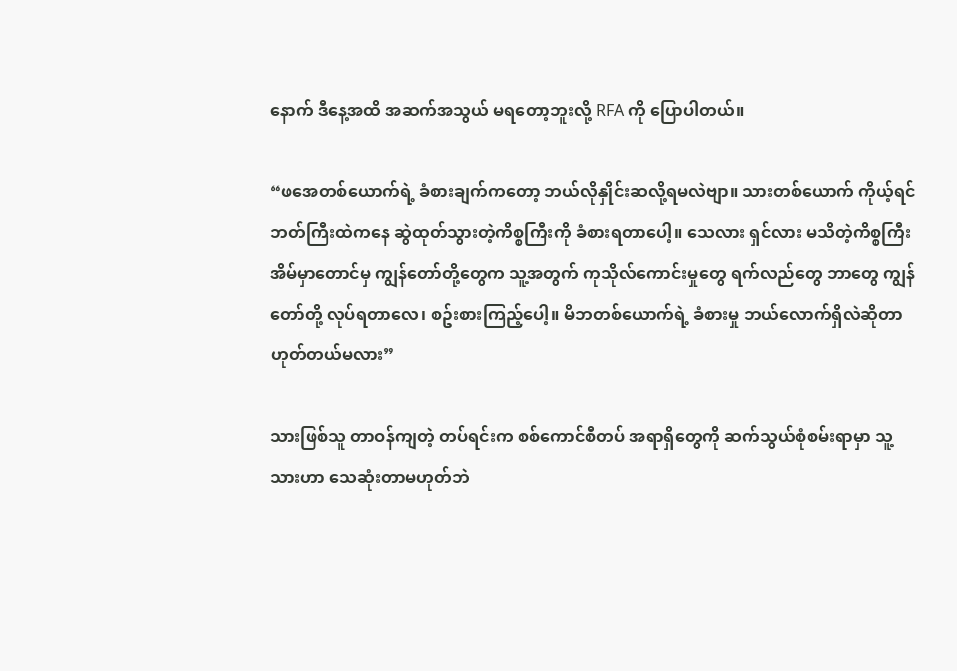နောက် ဒီနေ့အထိ အဆက်အသွယ် မရတော့ဘူးလို့ RFA ကို ပြောပါတယ်။

“ဖအေတစ်ယောက်ရဲ့ ခံစားချက်ကတော့ ဘယ်လိုနှိုင်းဆလို့ရမလဲဗျာ။ သားတစ်ယောက် ကိုယ့်ရင်ဘတ်ကြီးထဲကနေ ဆွဲထုတ်သွားတဲ့ကိစ္စကြီးကို ခံစားရတာပေါ့။ သေလား ရှင်လား မသိတဲ့ကိစ္စကြီး အိမ်မှာတောင်မှ ကျွန်တော်တို့တွေက သူ့အတွက် ကုသိုလ်ကောင်းမှုတွေ ရက်လည်တွေ ဘာတွေ ကျွန်တော်တို့ လုပ်ရတာလေ၊ စဥ်းစားကြည့်ပေါ့။ မိဘတစ်ယောက်ရဲ့ ခံစားမှု ဘယ်လောက်ရှိလဲဆိုတာ ဟုတ်တယ်မလား”

သားဖြစ်သူ တာဝန်ကျတဲ့ တပ်ရင်းက စစ်ကောင်စီတပ် အရာရှိတွေကို ဆက်သွယ်စုံစမ်းရာမှာ သူ့သားဟာ သေဆုံးတာမဟုတ်ဘဲ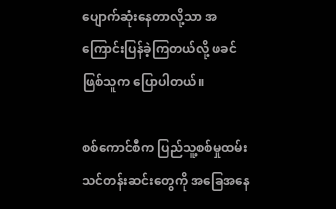ပျောက်ဆုံးနေတာလို့သာ အကြောင်းပြန်ခဲ့ကြတယ်လို့ ဖခင်ဖြစ်သူက ပြောပါတယ်။

စစ်ကောင်စီက ပြည်သူ့စစ်မှုထမ်း သင်တန်းဆင်းတွေကို အခြေအနေ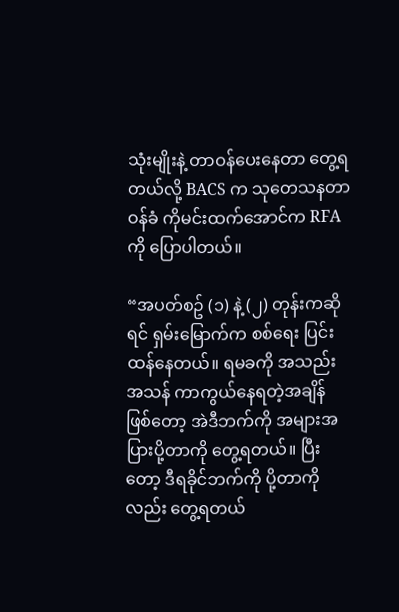သုံးမျိုးနဲ့ တာဝန်ပေးနေတာ တွေ့ရတယ်လို့ BACS က သုတေသနတာဝန်ခံ ကိုမင်းထက်အောင်က RFA ကို ပြောပါတယ်။

“အပတ်စဥ် (၁) နဲ့ (၂) တုန်းကဆိုရင် ရှမ်းမြောက်က စစ်ရေး ပြင်းထန်နေတယ်။ ရမခကို အသည်းအသန် ကာကွယ်နေရတဲ့အချိန်ဖြစ်တော့ အဲဒီဘက်ကို အများအပြားပို့တာကို တွေ့ရတယ်။ ပြီးတော့ ဒီရခိုင်ဘက်ကို ပို့တာကိုလည်း တွေ့ရတယ်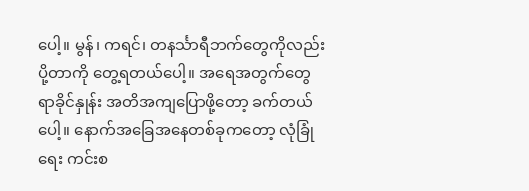ပေါ့။ မွန်၊ ကရင်၊ တနင်္သာရီဘက်တွေကိုလည်း ပို့တာကို တွေ့ရတယ်ပေါ့။ အရေအတွက်တွေ ရာခိုင်နှုန်း အတိအကျပြောဖို့တော့ ခက်တယ်ပေါ့။ နောက်အခြေအနေတစ်ခုကတော့ လုံခြုံရေး ကင်းစ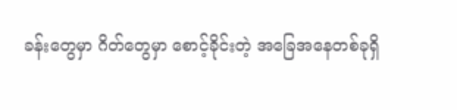ခန်းတွေမှာ ဂိတ်တွေမှာ စောင့်ခိုင်းတဲ့ အခြေအနေတစ်ခုရှိ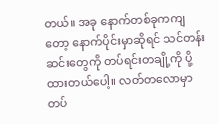တယ်။ အခု နောက်တစ်ခုကကျတော့ နောက်ပိုင်းမှာဆိုရင် သင်တန်းဆင်းတွေကို တပ်ရင်းတချို့ကို ပို့ထားတယ်ပေါ့။ လတ်တလောမှာ တပ်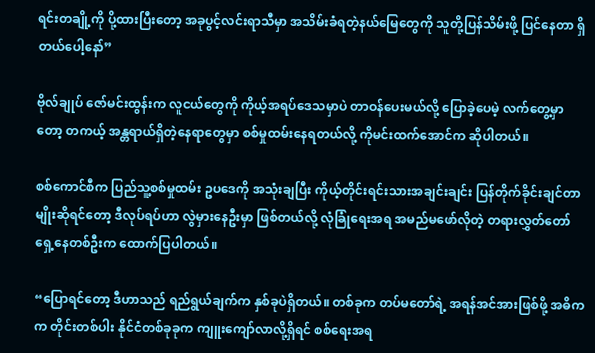ရင်းတချို့ကို ပို့ထားပြီးတော့ အခုပွင့်လင်းရာသီမှာ အသိမ်းခံရတဲ့နယ်မြေတွေကို သူတို့ပြန်သိမ်းဖို့ ပြင်နေတာ ရှိတယ်ပေါ့နော်”

ဗိုလ်ချုပ် ဇော်မင်းထွန်းက လူငယ်တွေကို ကိုယ့်အရပ်ဒေသမှာပဲ တာဝန်ပေးမယ်လို့ ပြောခဲ့ပေမဲ့ လက်တွေ့မှာတော့ တကယ့် အန္တရာယ်ရှိတဲ့နေရာတွေမှာ စစ်မှုထမ်းနေရတယ်လို့ ကိုမင်းထက်အောင်က ဆိုပါတယ်။

စစ်ကောင်စီက ပြည်သူ့စစ်မှုထမ်း ဥပဒေကို အသုံးချပြီး ကိုယ့်တိုင်းရင်းသားအချင်းချင်း ပြန်တိုက်ခိုင်းချင်တာမျိုးဆိုရင်တော့ ဒီလုပ်ရပ်ဟာ လွဲမှားနေဦးမှာ ဖြစ်တယ်လို့ လုံခြုံရေးအရ အမည်မဖော်လိုတဲ့ တရားလွှတ်တော်ရှေ့နေတစ်ဦးက ထောက်ပြပါတယ်။

“ပြောရင်တော့ ဒီဟာသည် ရည်ရွယ်ချက်က နှစ်ခုပဲရှိတယ်။ တစ်ခုက တပ်မတော်ရဲ့ အရန်အင်အားဖြစ်ဖို့ အဓိက က တိုင်းတစ်ပါး နိုင်ငံတစ်ခုခုက ကျူးကျော်လာလို့ရှိရင် စစ်ရေးအရ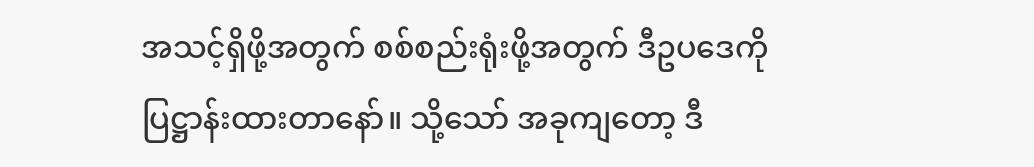အသင့်ရှိဖို့အတွက် စစ်စည်းရုံးဖို့အတွက် ဒီဥပဒေကို ပြဋ္ဌာန်းထားတာနော်။ သို့သော် အခုကျတော့ ဒီ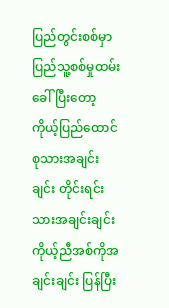ပြည်တွင်းစစ်မှာ ပြည်သူ့စစ်မှုထမ်း ခေါ်ပြီးတော့ ကိုယ့်ပြည်ထောင်စုသားအချင်းချင်း တိုင်းရင်းသားအချင်းချင်း ကိုယ့်ညီအစ်ကိုအချင်းချင်း ပြန်ပြီး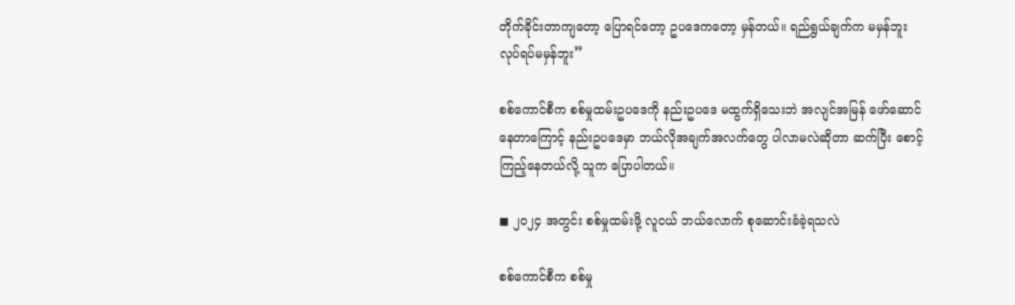တိုက်ခိုင်းတာကျတော့ ပြောရင်တော့ ဥပဒေကတော့ မှန်တယ်။ ရည်ရွယ်ချက်က မမှန်ဘူး လုပ်ရပ်မမှန်ဘူး”

စစ်ကောင်စီက စစ်မှုထမ်းဥပဒေကို နည်းဥပဒေ မထွက်ရှိသေးဘဲ အလျင်အမြန် ဖော်ဆောင်နေတာကြောင့် နည်းဥပဒေမှာ ဘယ်လိုအချက်အလက်တွေ ပါလာမလဲဆိုတာ ဆက်ပြီး စောင့်ကြည့်နေတယ်လို့ သူက ပြောပါတယ်။

◼ ၂၀၂၄ အတွင်း စစ်မှုထမ်းဖို့ လူငယ် ဘယ်လောက် စုဆောင်းခံခဲ့ရသလဲ

စစ်ကောင်စီက စစ်မှု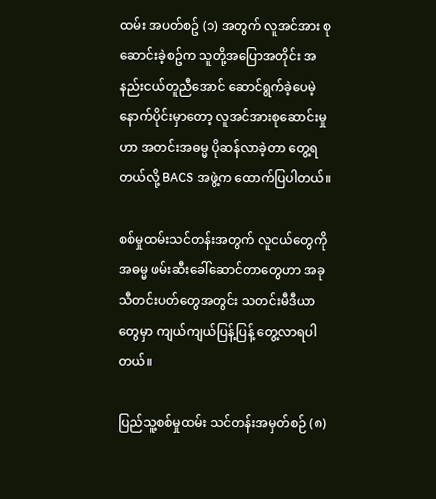ထမ်း အပတ်စဥ် (၁) အတွက် လူအင်အား စုဆောင်းခဲ့စဥ်က သူတို့အပြောအတိုင်း အနည်းငယ်တူညီအောင် ဆောင်ရွက်ခဲ့ပေမဲ့ နောက်ပိုင်းမှာတော့ လူအင်အားစုဆောင်းမှုဟာ အတင်းအဓမ္မ ပိုဆန်လာခဲ့တာ တွေ့ရတယ်လို့ BACS အဖွဲ့က ထောက်ပြပါတယ်။

စစ်မှုထမ်းသင်တန်းအတွက် လူငယ်တွေကို အဓမ္မ ဖမ်းဆီးခေါ်ဆောင်တာတွေဟာ အခုသီတင်းပတ်တွေအတွင်း သတင်းမီဒီယာတွေမှာ ကျယ်ကျယ်ပြန့်ပြန့် တွေ့လာရပါတယ်။

ပြည်သူ့စစ်မှုထမ်း သင်တန်းအမှတ်စဉ် (၈)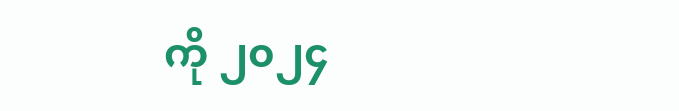ကို ၂၀၂၄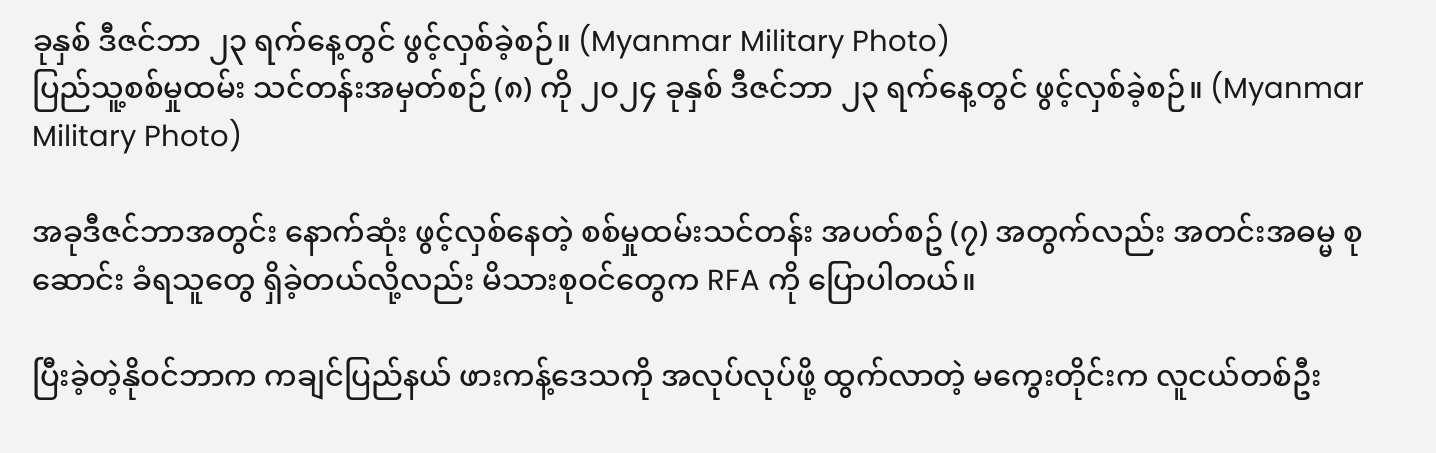ခုနှစ် ဒီဇင်ဘာ ၂၃ ရက်နေ့တွင် ဖွင့်လှစ်ခဲ့စဉ်။ (Myanmar Military Photo)
ပြည်သူ့စစ်မှုထမ်း သင်တန်းအမှတ်စဉ် (၈) ကို ၂၀၂၄ ခုနှစ် ဒီဇင်ဘာ ၂၃ ရက်နေ့တွင် ဖွင့်လှစ်ခဲ့စဉ်။ (Myanmar Military Photo)

အခုဒီဇင်ဘာအတွင်း နောက်ဆုံး ဖွင့်လှစ်နေတဲ့ စစ်မှုထမ်းသင်တန်း အပတ်စဥ် (၇) အတွက်လည်း အတင်းအဓမ္မ စုဆောင်း ခံရသူတွေ ရှိခဲ့တယ်လို့လည်း မိသားစုဝင်တွေက RFA ကို ပြောပါတယ်။

ပြီးခဲ့တဲ့နိုဝင်ဘာက ကချင်ပြည်နယ် ဖားကန့်ဒေသကို အလုပ်လုပ်ဖို့ ထွက်လာတဲ့ မကွေးတိုင်းက လူငယ်တစ်ဦး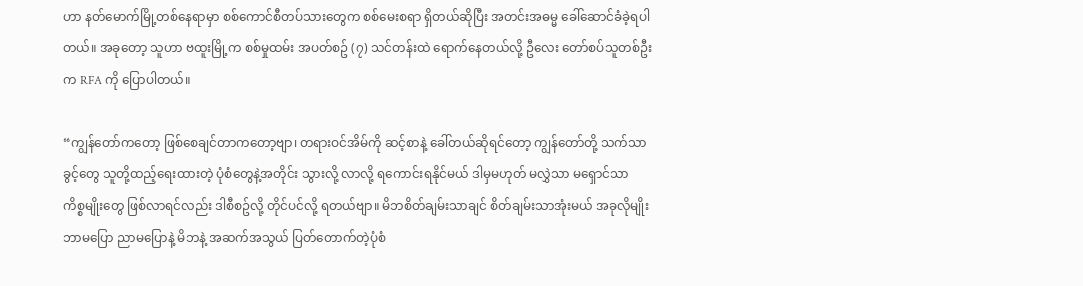ဟာ နတ်မောက်မြို့တစ်နေရာမှာ စစ်ကောင်စီတပ်သားတွေက စစ်မေးစရာ ရှိတယ်ဆိုပြီး အတင်းအဓမ္မ ခေါ်ဆောင်ခံခဲ့ရပါတယ်။ အခုတော့ သူဟာ ဗထူးမြို့က စစ်မှုထမ်း အပတ်စဥ် (၇) သင်တန်းထဲ ရောက်နေတယ်လို့ ဦလေး တော်စပ်သူတစ်ဦးက RFA ကို ပြောပါတယ်။

“ကျွန်တော်ကတော့ ဖြစ်စေချင်တာကတော့ဗျာ၊ တရားဝင်အိမ်ကို ဆင့်စာနဲ့ ခေါ်တယ်ဆိုရင်တော့ ကျွန်တော်တို့ သက်သာခွင့်တွေ သူတို့ထည့်ရေးထားတဲ့ ပုံစံတွေနဲ့အတိုင်း သွားလို့ လာလို့ ရကောင်းရနိုင်မယ် ဒါမှမဟုတ် မလွှဲသာ မရှောင်သာ ကိစ္စမျိုးတွေ ဖြစ်လာရင်လည်း ဒါစီစဥ်လို့ တိုင်ပင်လို့ ရတယ်ဗျာ။ မိဘစိတ်ချမ်းသာချင် စိတ်ချမ်းသာအုံးမယ် အခုလိုမျိုး ဘာမပြော ညာမပြောနဲ့ မိဘနဲ့ အဆက်အသွယ် ပြတ်တောက်တဲ့ပုံစံ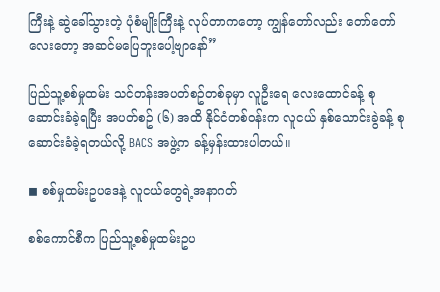ကြီးနဲ့ ဆွဲခေါ်သွားတဲ့ ပုံစံမျိုးကြီးနဲ့ လုပ်တာကတော့ ကျွန်တော်လည်း တော်တော်လေးတော့ အဆင်မပြေဘူးပေါ့ဗျာနော်”

ပြည်သူ့စစ်မှုထမ်း သင်တန်းအပတ်စဥ်တစ်ခုမှာ လူဦးရေ လေးထောင်ခန့် စုဆောင်းခံခဲ့ရပြီး အပတ်စဥ် (၆) အထိ နိုင်ငံတစ်ဝန်းက လူငယ် နှစ်သောင်းခွဲခန့် စုဆောင်းခံခဲ့ရတယ်လို့ BACS အဖွဲ့က ခန့်မှန်းထားပါတယ်။

◼ စစ်မှုထမ်းဥပဒေနဲ့ လူငယ်တွေရဲ့အနာဂတ်

စစ်ကောင်စီက ပြည်သူ့စစ်မှုထမ်းဥပ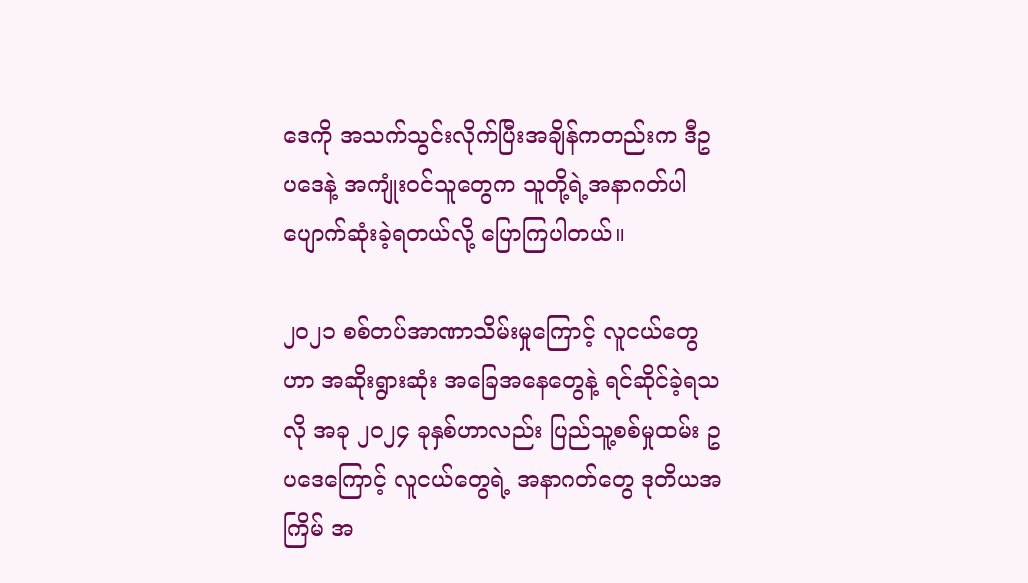ဒေကို အသက်သွင်းလိုက်ပြီးအချိန်ကတည်းက ဒီဥပဒေနဲ့ အကျုံးဝင်သူတွေက သူတို့ရဲ့အနာဂတ်ပါ ပျောက်ဆုံးခဲ့ရတယ်လို့ ပြောကြပါတယ်။

၂၀၂၁ စစ်တပ်အာဏာသိမ်းမှုကြောင့် လူငယ်တွေဟာ အဆိုးရွားဆုံး အခြေအနေတွေနဲ့ ရင်ဆိုင်ခဲ့ရသလို အခု ၂၀၂၄ ခုနှစ်ဟာလည်း ပြည်သူ့စစ်မှုထမ်း ဥပဒေကြောင့် လူငယ်တွေရဲ့ အနာဂတ်တွေ ဒုတိယအကြိမ် အ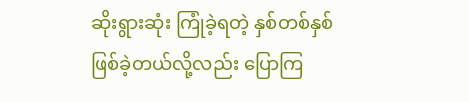ဆိုးရွားဆုံး ကြုံခဲ့ရတဲ့ နှစ်တစ်နှစ် ဖြစ်ခဲ့တယ်လို့လည်း ပြောကြ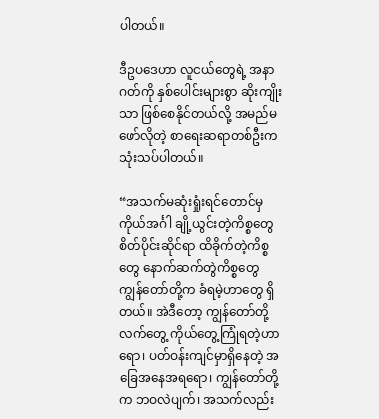ပါတယ်။

ဒီဥပဒေဟာ လူငယ်တွေရဲ့ အနာဂတ်ကို နှစ်ပေါင်းများစွာ ဆိုးကျိုးသာ ဖြစ်စေနိုင်တယ်လို့ အမည်မဖော်လိုတဲ့ စာရေးဆရာတစ်ဦးက သုံးသပ်ပါတယ်။

“အသက်မဆုံးရှုံးရင်တောင်မှ ကိုယ်အင်္ဂါ ချို့ယွင်းတဲ့ကိစ္စတွေ စိတ်ပိုင်းဆိုင်ရာ ထိခိုက်တဲ့ကိစ္စတွေ နောက်ဆက်တွဲကိစ္စတွေ ကျွန်တော်တို့က ခံရမဲ့ဟာတွေ ရှိတယ်။ အဲဒီတော့ ကျွန်တော်တို့ လက်တွေ့ ကိုယ်တွေ့ကြုံရတဲ့ဟာရော၊ ပတ်ဝန်းကျင်မှာရှိနေတဲ့ အခြေအနေအရရော၊ ကျွန်တော်တို့က ဘဝလဲပျက်၊ အသက်လည်း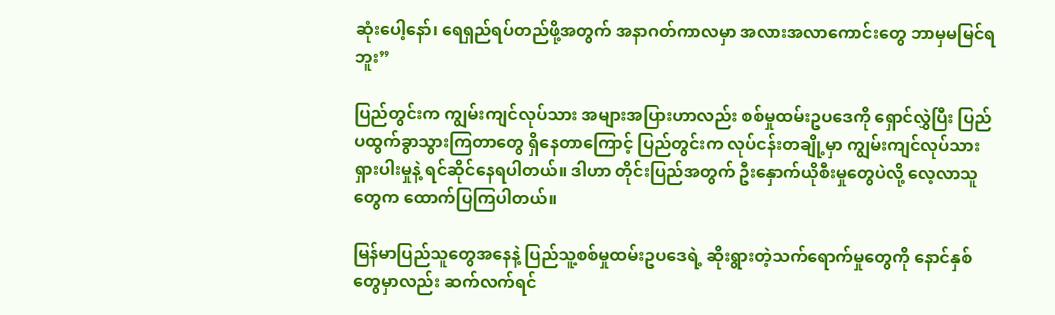ဆုံးပေါ့နော်၊ ရေရှည်ရပ်တည်ဖို့အတွက် အနာဂတ်ကာလမှာ အလားအလာကောင်းတွေ ဘာမှမမြင်ရဘူး”

ပြည်တွင်းက ကျွမ်းကျင်လုပ်သား အများအပြားဟာလည်း စစ်မှုထမ်းဥပဒေကို ရှောင်လွှဲပြီး ပြည်ပထွက်ခွာသွားကြတာတွေ ရှိနေတာကြောင့် ပြည်တွင်းက လုပ်ငန်းတချို့မှာ ကျွမ်းကျင်လုပ်သား ရှားပါးမှုနဲ့ ရင်ဆိုင်နေရပါတယ်။ ဒါဟာ တိုင်းပြည်အတွက် ဦးနှောက်ယိုစီးမှုတွေပဲလို့ လေ့လာသူတွေက ထောက်ပြကြပါတယ်။

မြန်မာပြည်သူတွေအနေနဲ့ ပြည်သူ့စစ်မှုထမ်းဥပဒေရဲ့ ဆိုးရွားတဲ့သက်ရောက်မှုတွေကို နောင်နှစ်တွေမှာလည်း ဆက်လက်ရင်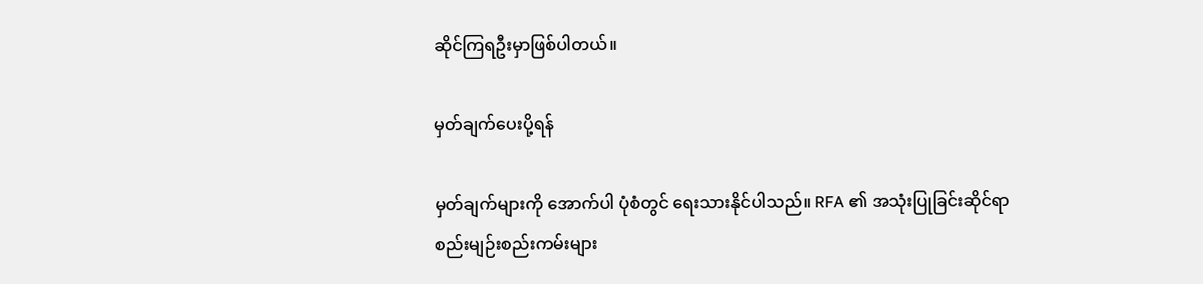ဆိုင်ကြရဦးမှာဖြစ်ပါတယ်။

မှတ်ချက်ပေးပို့ရန်

မှတ်ချက်များကို အောက်ပါ ပုံစံတွင် ရေးသားနိုင်ပါသည်။ RFA ၏ အသုံးပြုခြင်းဆိုင်ရာ စည်းမျဉ်းစည်းကမ်းများ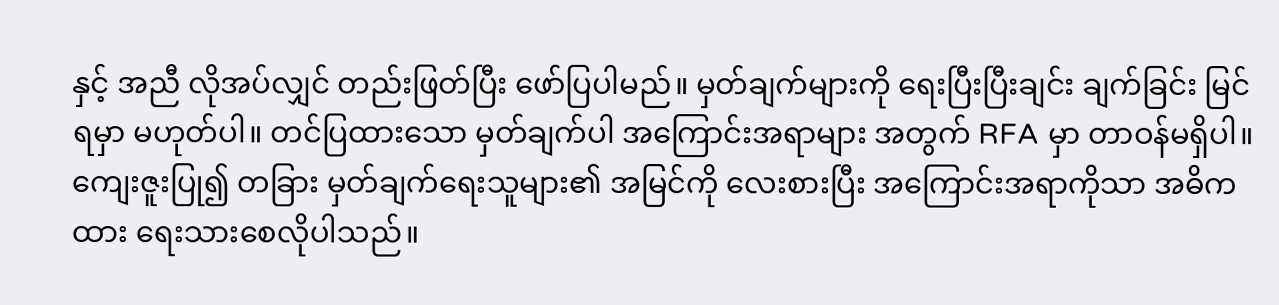နှင့် အညီ လိုအပ်လျှင် တည်းဖြတ်ပြီး ဖော်ပြပါမည်။ မှတ်ချက်များကို ရေးပြီးပြီးချင်း ချက်ခြင်း မြင်ရမှာ မဟုတ်ပါ။ တင်ပြထားသော မှတ်ချက်ပါ အကြောင်းအရာများ အတွက် RFA မှာ တာဝန်မရှိပါ။ ကျေးဇူးပြု၍ တခြား မှတ်ချက်ရေးသူများ၏ အမြင်ကို လေးစားပြီး အကြောင်းအရာကိုသာ အဓိကထား ရေးသားစေလိုပါသည်။